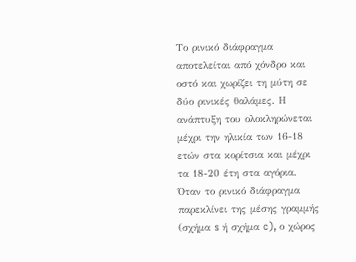Το ρινικό διάφραγμα αποτελείται από χόνδρο και οστό και χωρίζει τη μύτη σε δύο ρινικές θαλάμες. Η ανάπτυξη του ολοκληρώνεται μέχρι την ηλικία των 16-18 ετών στα κορίτσια και μέχρι τα 18-20 έτη στα αγόρια. Όταν το ρινικό διάφραγμα παρεκλίνει της μέσης γραμμής (σχήμα s ή σχήμα c), ο χώρος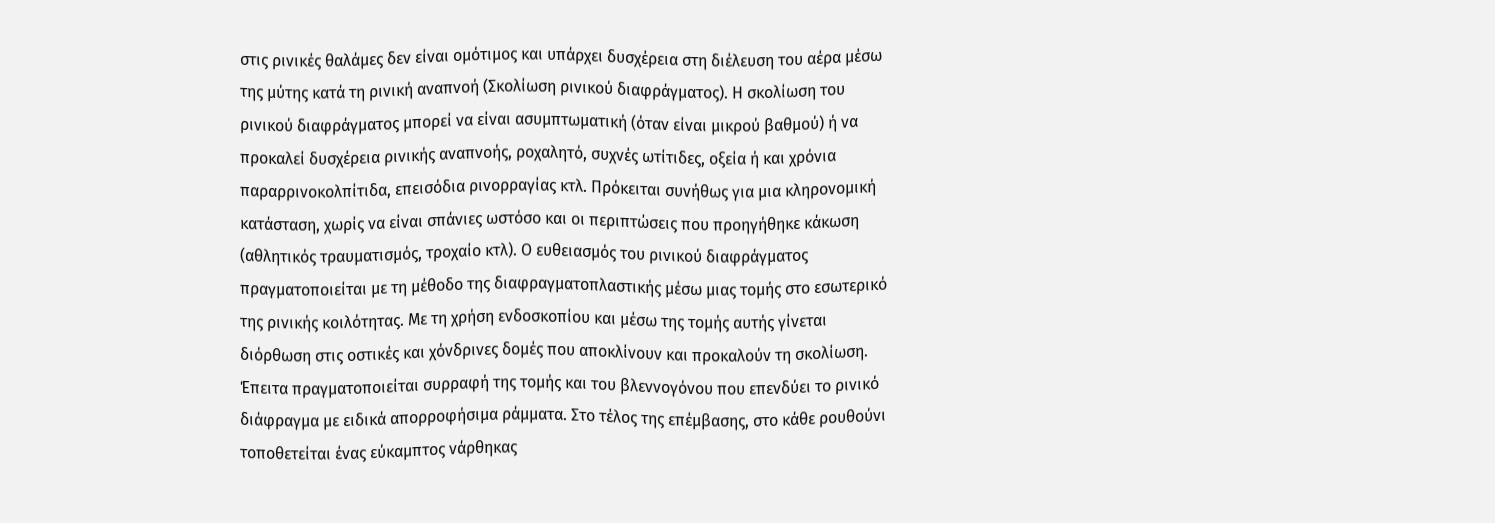στις ρινικές θαλάμες δεν είναι ομότιμος και υπάρχει δυσχέρεια στη διέλευση του αέρα μέσω της μύτης κατά τη ρινική αναπνοή (Σκολίωση ρινικού διαφράγματος). Η σκολίωση του ρινικού διαφράγματος μπορεί να είναι ασυμπτωματική (όταν είναι μικρού βαθμού) ή να προκαλεί δυσχέρεια ρινικής αναπνοής, ροχαλητό, συχνές ωτίτιδες, οξεία ή και χρόνια παραρρινοκολπίτιδα, επεισόδια ρινορραγίας κτλ. Πρόκειται συνήθως για μια κληρονομική κατάσταση, χωρίς να είναι σπάνιες ωστόσο και οι περιπτώσεις που προηγήθηκε κάκωση (αθλητικός τραυματισμός, τροχαίο κτλ). Ο ευθειασμός του ρινικού διαφράγματος πραγματοποιείται με τη μέθοδο της διαφραγματοπλαστικής μέσω μιας τομής στο εσωτερικό της ρινικής κοιλότητας. Με τη χρήση ενδοσκοπίου και μέσω της τομής αυτής γίνεται διόρθωση στις οστικές και χόνδρινες δομές που αποκλίνουν και προκαλούν τη σκολίωση. Έπειτα πραγματοποιείται συρραφή της τομής και του βλεννογόνου που επενδύει το ρινικό διάφραγμα με ειδικά απορροφήσιμα ράμματα. Στο τέλος της επέμβασης, στο κάθε ρουθούνι τοποθετείται ένας εύκαμπτος νάρθηκας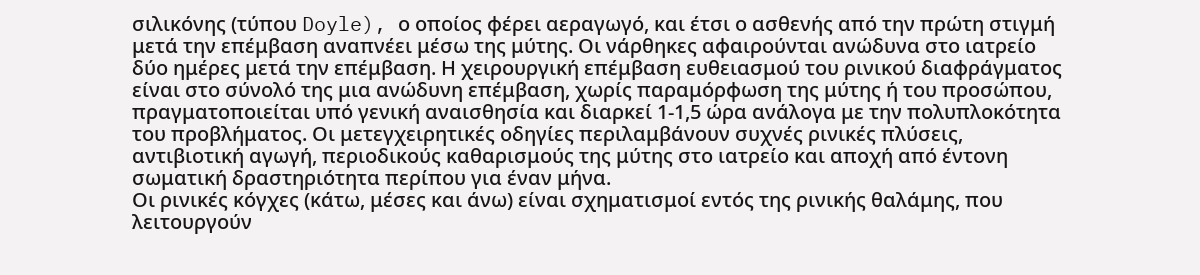σιλικόνης (τύπου Doyle), ο οποίος φέρει αεραγωγό, και έτσι ο ασθενής από την πρώτη στιγμή μετά την επέμβαση αναπνέει μέσω της μύτης. Οι νάρθηκες αφαιρούνται ανώδυνα στο ιατρείο δύο ημέρες μετά την επέμβαση. Η χειρουργική επέμβαση ευθειασμού του ρινικού διαφράγματος είναι στο σύνολό της μια ανώδυνη επέμβαση, χωρίς παραμόρφωση της μύτης ή του προσώπου, πραγματοποιείται υπό γενική αναισθησία και διαρκεί 1-1,5 ώρα ανάλογα με την πολυπλοκότητα του προβλήματος. Οι μετεγχειρητικές οδηγίες περιλαμβάνουν συχνές ρινικές πλύσεις, αντιβιοτική αγωγή, περιοδικούς καθαρισμούς της μύτης στο ιατρείο και αποχή από έντονη σωματική δραστηριότητα περίπου για έναν μήνα.
Οι ρινικές κόγχες (κάτω, μέσες και άνω) είναι σχηματισμοί εντός της ρινικής θαλάμης, που λειτουργούν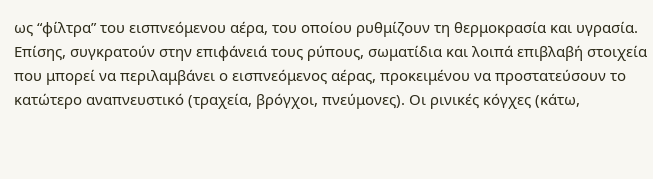ως “φίλτρα” του εισπνεόμενου αέρα, του οποίου ρυθμίζουν τη θερμοκρασία και υγρασία. Επίσης, συγκρατούν στην επιφάνειά τους ρύπους, σωματίδια και λοιπά επιβλαβή στοιχεία που μπορεί να περιλαμβάνει ο εισπνεόμενος αέρας, προκειμένου να προστατεύσουν το κατώτερο αναπνευστικό (τραχεία, βρόγχοι, πνεύμονες). Οι ρινικές κόγχες (κάτω,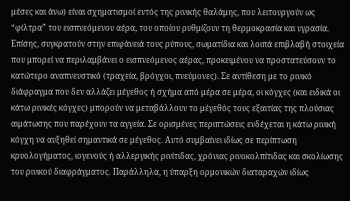μέσες και άνω) είναι σχηματισμοί εντός της ρινικής θαλάμης, που λειτουργούν ως “φίλτρα” του εισπνεόμενου αέρα, του οποίου ρυθμίζουν τη θερμοκρασία και υγρασία. Επίσης, συγκρατούν στην επιφάνειά τους ρύπους, σωματίδια και λοιπά επιβλαβή στοιχεία που μπορεί να περιλαμβάνει ο εισπνεόμενος αέρας, προκειμένου να προστατεύσουν το κατώτερο αναπνευστικό (τραχεία, βρόγχοι, πνεύμονες). Σε αντίθεση με το ρινικό διάφραγμα που δεν αλλάζει μέγεθος ή σχήμα από μέρα σε μέρα, οι κόγχες (και ειδικά οι κάτω ρινικές κόγχες) μπορούν να μεταβάλλουν το μέγεθός τους εξαιτίας της πλούσιας αιμάτωσης που παρέχουν τα αγγεία. Σε ορισμένες περιπτώσεις ενδέχεται η κάτω ρινική κόγχη να αυξηθεί σημαντικά σε μέγεθος. Αυτό συμβαίνει ιδίως σε περίπτωση κρυολογήματος, ιογενούς ή αλλεργικής ρινίτιδας, χρόνιας ρινοκολπίτιδας και σκολίωσης του ρινικού διαφράγματος. Παράλληλα, η ύπαρξη ορμονικών διαταραχών ιδίως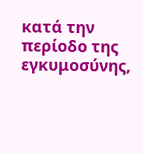κατά την περίοδο της εγκυμοσύνης,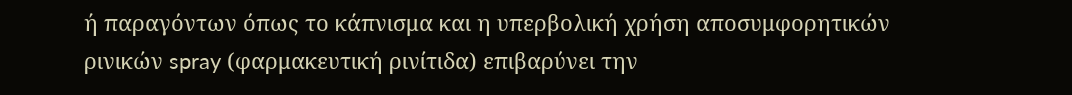ή παραγόντων όπως το κάπνισμα και η υπερβολική χρήση αποσυμφορητικών ρινικών spray (φαρμακευτική ρινίτιδα) επιβαρύνει την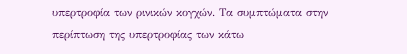υπερτροφία των ρινικών κογχών. Τα συμπτώματα στην περίπτωση της υπερτροφίας των κάτω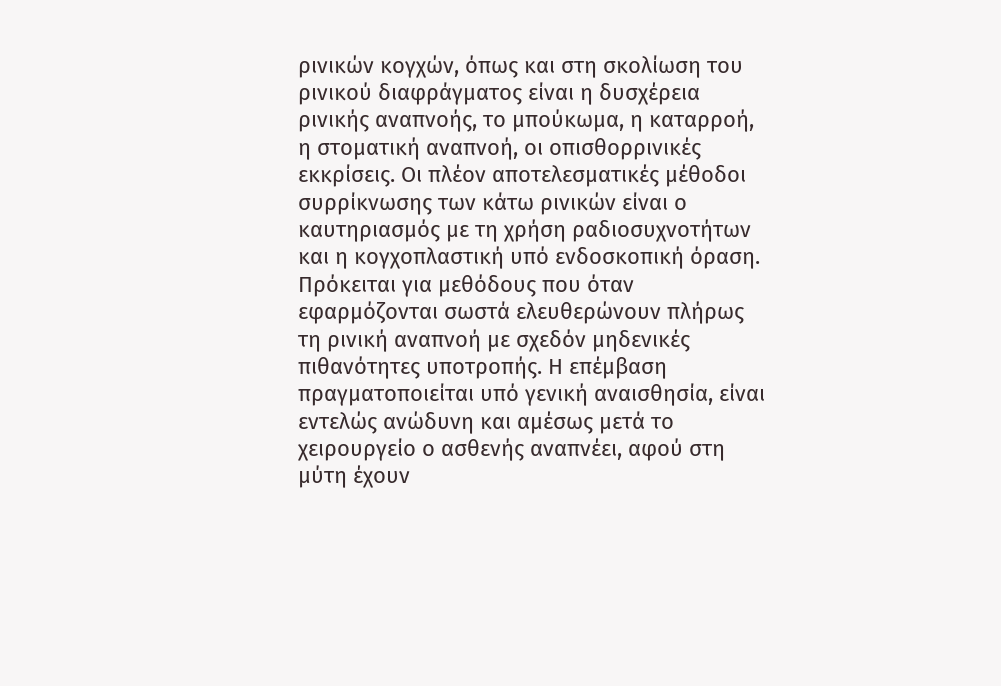ρινικών κογχών, όπως και στη σκολίωση του ρινικού διαφράγματος είναι η δυσχέρεια ρινικής αναπνοής, το μπούκωμα, η καταρροή, η στοματική αναπνοή, οι οπισθορρινικές εκκρίσεις. Οι πλέον αποτελεσματικές μέθοδοι συρρίκνωσης των κάτω ρινικών είναι ο καυτηριασμός με τη χρήση ραδιοσυχνοτήτων και η κογχοπλαστική υπό ενδοσκοπική όραση. Πρόκειται για μεθόδους που όταν εφαρμόζονται σωστά ελευθερώνουν πλήρως τη ρινική αναπνοή με σχεδόν μηδενικές πιθανότητες υποτροπής. Η επέμβαση πραγματοποιείται υπό γενική αναισθησία, είναι εντελώς ανώδυνη και αμέσως μετά το χειρουργείο ο ασθενής αναπνέει, αφού στη μύτη έχουν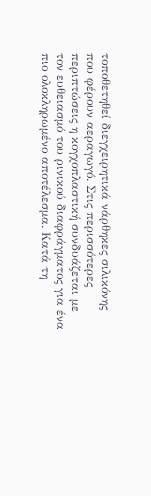τοποθετηθεί διεγχειρητικά νάρθηκες σιλικόνης που φέρουν αεραγωγό. Στις περισσότερες περιπτώσεις η κογχοπλαστική συνδυάζεται με τον ευθειασμό του ρινικού διαφράγματος για ένα πιο ολοκληρωμένο αποτέλεσμα. Κατά τη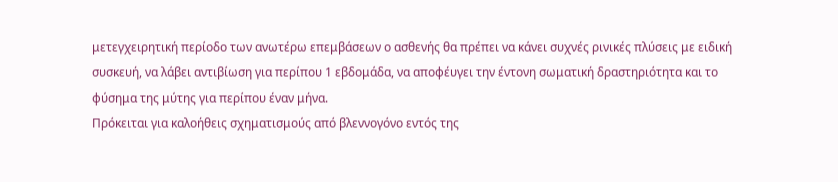μετεγχειρητική περίοδο των ανωτέρω επεμβάσεων ο ασθενής θα πρέπει να κάνει συχνές ρινικές πλύσεις με ειδική συσκευή, να λάβει αντιβίωση για περίπου 1 εβδομάδα, να αποφέυγει την έντονη σωματική δραστηριότητα και το φύσημα της μύτης για περίπου έναν μήνα.
Πρόκειται για καλοήθεις σχηματισμούς από βλεννογόνο εντός της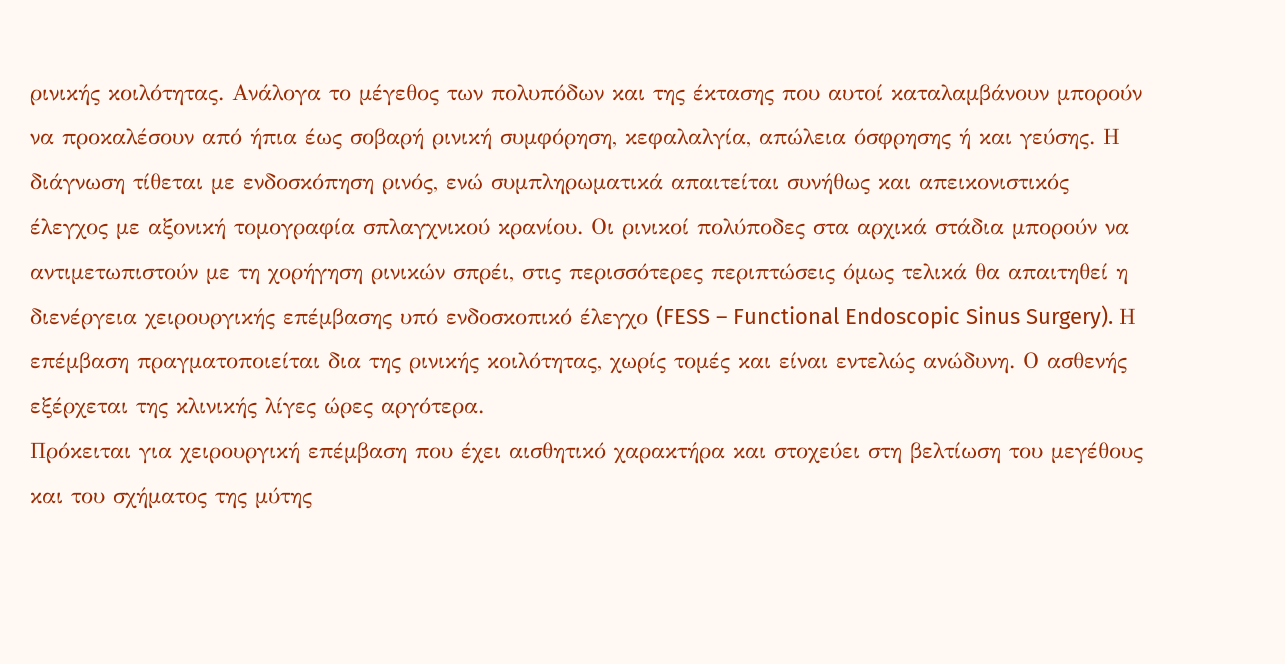ρινικής κοιλότητας. Ανάλογα το μέγεθος των πολυπόδων και της έκτασης που αυτοί καταλαμβάνουν μπορούν να προκαλέσουν από ήπια έως σοβαρή ρινική συμφόρηση, κεφαλαλγία, απώλεια όσφρησης ή και γεύσης. Η διάγνωση τίθεται με ενδοσκόπηση ρινός, ενώ συμπληρωματικά απαιτείται συνήθως και απεικονιστικός έλεγχος με αξονική τομογραφία σπλαγχνικού κρανίου. Οι ρινικοί πολύποδες στα αρχικά στάδια μπορούν να αντιμετωπιστούν με τη χορήγηση ρινικών σπρέι, στις περισσότερες περιπτώσεις όμως τελικά θα απαιτηθεί η διενέργεια χειρουργικής επέμβασης υπό ενδοσκοπικό έλεγχο (FESS – Functional Endoscopic Sinus Surgery). Η επέμβαση πραγματοποιείται δια της ρινικής κοιλότητας, χωρίς τομές και είναι εντελώς ανώδυνη. Ο ασθενής εξέρχεται της κλινικής λίγες ώρες αργότερα.
Πρόκειται για χειρουργική επέμβαση που έχει αισθητικό χαρακτήρα και στοχεύει στη βελτίωση του μεγέθους και του σχήματος της μύτης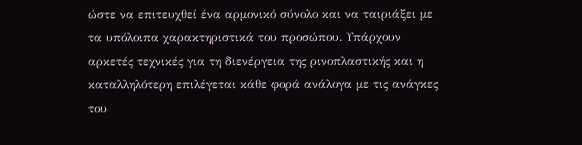ώστε να επιτευχθεί ένα αρμονικό σύνολο και να ταιριάξει με τα υπόλοιπα χαρακτηριστικά του προσώπου. Υπάρχουν αρκετές τεχνικές για τη διενέργεια της ρινοπλαστικής και η καταλληλότερη επιλέγεται κάθε φορά ανάλογα με τις ανάγκες του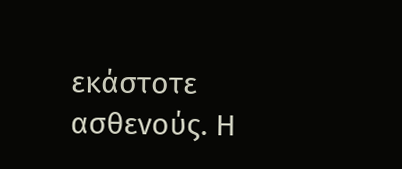εκάστοτε ασθενούς. Η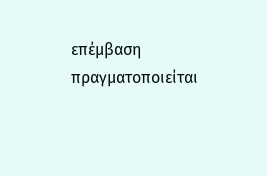επέμβαση πραγματοποιείται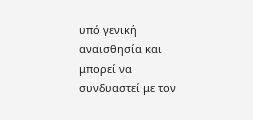υπό γενική αναισθησία και μπορεί να συνδυαστεί με τον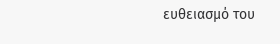ευθειασμό του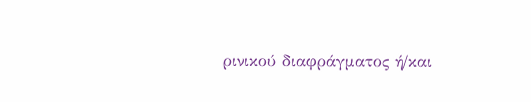ρινικού διαφράγματος ή/και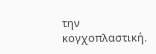την κογχοπλαστική.